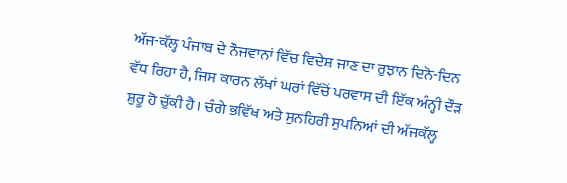ਅੱਜ-ਕੱਲ੍ਹ ਪੰਜਾਬ ਦੇ ਨੌਜਵਾਨਾਂ ਵਿੱਚ ਵਿਦੇਸ਼ ਜਾਣ ਦਾ ਰੁਝਾਨ ਦਿਨੋ-ਦਿਨ ਵੱਧ ਰਿਹਾ ਹੈ, ਜਿਸ ਕਾਰਨ ਲੱਖਾਂ ਘਰਾਂ ਵਿੱਚੋਂ ਪਰਵਾਸ ਦੀ ਇੱਕ ਅੰਨ੍ਹੀ ਦੌੜ ਸ਼ੁਰੂ ਹੋ ਚੁੱਕੀ ਹੈ। ਚੰਗੇ ਭਵਿੱਖ ਅਤੇ ਸੁਨਹਿਰੀ ਸੁਪਨਿਆਂ ਦੀ ਅੱਜਕੱਲ੍ਹ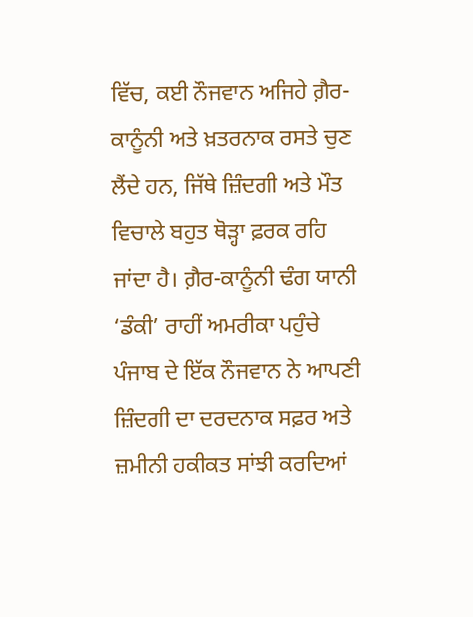ਵਿੱਚ, ਕਈ ਨੌਜਵਾਨ ਅਜਿਹੇ ਗ਼ੈਰ-ਕਾਨੂੰਨੀ ਅਤੇ ਖ਼ਤਰਨਾਕ ਰਸਤੇ ਚੁਣ ਲੈਂਦੇ ਹਨ, ਜਿੱਥੇ ਜ਼ਿੰਦਗੀ ਅਤੇ ਮੌਤ ਵਿਚਾਲੇ ਬਹੁਤ ਥੋੜ੍ਹਾ ਫ਼ਰਕ ਰਹਿ ਜਾਂਦਾ ਹੈ। ਗ਼ੈਰ-ਕਾਨੂੰਨੀ ਢੰਗ ਯਾਨੀ ‘ਡੰਕੀ’ ਰਾਹੀਂ ਅਮਰੀਕਾ ਪਹੁੰਚੇ ਪੰਜਾਬ ਦੇ ਇੱਕ ਨੌਜਵਾਨ ਨੇ ਆਪਣੀ ਜ਼ਿੰਦਗੀ ਦਾ ਦਰਦਨਾਕ ਸਫ਼ਰ ਅਤੇ ਜ਼ਮੀਨੀ ਹਕੀਕਤ ਸਾਂਝੀ ਕਰਦਿਆਂ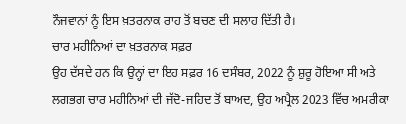ਨੌਜਵਾਨਾਂ ਨੂੰ ਇਸ ਖ਼ਤਰਨਾਕ ਰਾਹ ਤੋਂ ਬਚਣ ਦੀ ਸਲਾਹ ਦਿੱਤੀ ਹੈ।
ਚਾਰ ਮਹੀਨਿਆਂ ਦਾ ਖ਼ਤਰਨਾਕ ਸਫ਼ਰ
ਉਹ ਦੱਸਦੇ ਹਨ ਕਿ ਉਨ੍ਹਾਂ ਦਾ ਇਹ ਸਫ਼ਰ 16 ਦਸੰਬਰ, 2022 ਨੂੰ ਸ਼ੁਰੂ ਹੋਇਆ ਸੀ ਅਤੇ ਲਗਭਗ ਚਾਰ ਮਹੀਨਿਆਂ ਦੀ ਜੱਦੋ-ਜਹਿਦ ਤੋਂ ਬਾਅਦ, ਉਹ ਅਪ੍ਰੈਲ 2023 ਵਿੱਚ ਅਮਰੀਕਾ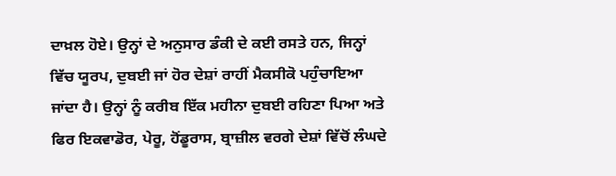ਦਾਖ਼ਲ ਹੋਏ। ਉਨ੍ਹਾਂ ਦੇ ਅਨੁਸਾਰ ਡੰਕੀ ਦੇ ਕਈ ਰਸਤੇ ਹਨ, ਜਿਨ੍ਹਾਂ ਵਿੱਚ ਯੂਰਪ, ਦੁਬਈ ਜਾਂ ਹੋਰ ਦੇਸ਼ਾਂ ਰਾਹੀਂ ਮੈਕਸੀਕੋ ਪਹੁੰਚਾਇਆ ਜਾਂਦਾ ਹੈ। ਉਨ੍ਹਾਂ ਨੂੰ ਕਰੀਬ ਇੱਕ ਮਹੀਨਾ ਦੁਬਈ ਰਹਿਣਾ ਪਿਆ ਅਤੇ ਫਿਰ ਇਕਵਾਡੋਰ, ਪੇਰੂ, ਹੋਂਡੂਰਾਸ, ਬ੍ਰਾਜ਼ੀਲ ਵਰਗੇ ਦੇਸ਼ਾਂ ਵਿੱਚੋਂ ਲੰਘਦੇ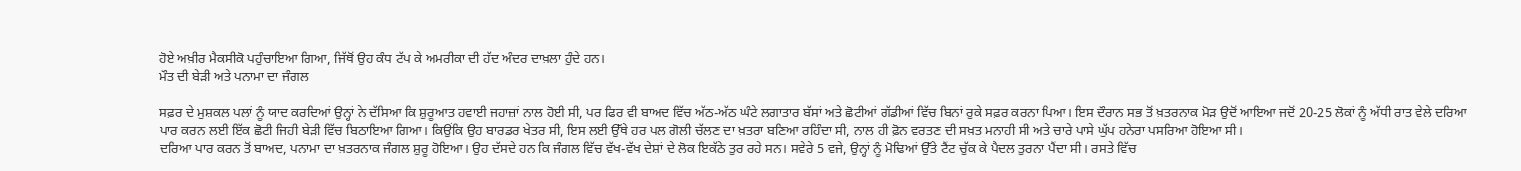ਹੋਏ ਅਖ਼ੀਰ ਮੈਕਸੀਕੋ ਪਹੁੰਚਾਇਆ ਗਿਆ, ਜਿੱਥੋਂ ਉਹ ਕੰਧ ਟੱਪ ਕੇ ਅਮਰੀਕਾ ਦੀ ਹੱਦ ਅੰਦਰ ਦਾਖ਼ਲਾ ਹੁੰਦੇ ਹਨ।
ਮੌਤ ਦੀ ਬੇੜੀ ਅਤੇ ਪਨਾਮਾ ਦਾ ਜੰਗਲ

ਸਫ਼ਰ ਦੇ ਮੁਸ਼ਕਲ ਪਲਾਂ ਨੂੰ ਯਾਦ ਕਰਦਿਆਂ ਉਨ੍ਹਾਂ ਨੇ ਦੱਸਿਆ ਕਿ ਸ਼ੁਰੂਆਤ ਹਵਾਈ ਜਹਾਜ਼ਾਂ ਨਾਲ ਹੋਈ ਸੀ, ਪਰ ਫਿਰ ਵੀ ਬਾਅਦ ਵਿੱਚ ਅੱਠ-ਅੱਠ ਘੰਟੇ ਲਗਾਤਾਰ ਬੱਸਾਂ ਅਤੇ ਛੋਟੀਆਂ ਗੱਡੀਆਂ ਵਿੱਚ ਬਿਨਾਂ ਰੁਕੇ ਸਫ਼ਰ ਕਰਨਾ ਪਿਆ। ਇਸ ਦੌਰਾਨ ਸਭ ਤੋਂ ਖ਼ਤਰਨਾਕ ਮੋੜ ਉਦੋਂ ਆਇਆ ਜਦੋਂ 20-25 ਲੋਕਾਂ ਨੂੰ ਅੱਧੀ ਰਾਤ ਵੇਲੇ ਦਰਿਆ ਪਾਰ ਕਰਨ ਲਈ ਇੱਕ ਛੋਟੀ ਜਿਹੀ ਬੇੜੀ ਵਿੱਚ ਬਿਠਾਇਆ ਗਿਆ। ਕਿਉਂਕਿ ਉਹ ਬਾਰਡਰ ਖੇਤਰ ਸੀ, ਇਸ ਲਈ ਉੱਥੇ ਹਰ ਪਲ ਗੋਲੀ ਚੱਲਣ ਦਾ ਖ਼ਤਰਾ ਬਣਿਆ ਰਹਿੰਦਾ ਸੀ, ਨਾਲ ਹੀ ਫ਼ੋਨ ਵਰਤਣ ਦੀ ਸਖ਼ਤ ਮਨਾਹੀ ਸੀ ਅਤੇ ਚਾਰੇ ਪਾਸੇ ਘੁੱਪ ਹਨੇਰਾ ਪਸਰਿਆ ਹੋਇਆ ਸੀ।
ਦਰਿਆ ਪਾਰ ਕਰਨ ਤੋਂ ਬਾਅਦ, ਪਨਾਮਾ ਦਾ ਖ਼ਤਰਨਾਕ ਜੰਗਲ ਸ਼ੁਰੂ ਹੋਇਆ। ਉਹ ਦੱਸਦੇ ਹਨ ਕਿ ਜੰਗਲ ਵਿੱਚ ਵੱਖ-ਵੱਖ ਦੇਸ਼ਾਂ ਦੇ ਲੋਕ ਇਕੱਠੇ ਤੁਰ ਰਹੇ ਸਨ। ਸਵੇਰੇ 5 ਵਜੇ, ਉਨ੍ਹਾਂ ਨੂੰ ਮੋਢਿਆਂ ਉੱਤੇ ਟੈਂਟ ਚੁੱਕ ਕੇ ਪੈਦਲ ਤੁਰਨਾ ਪੈਂਦਾ ਸੀ। ਰਸਤੇ ਵਿੱਚ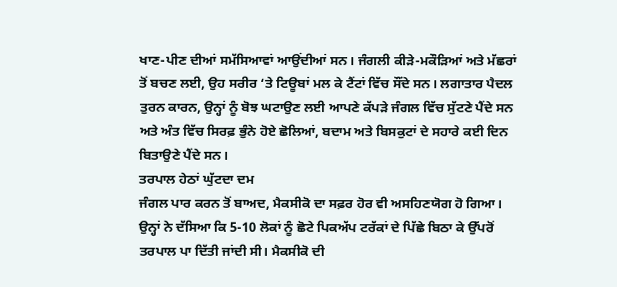ਖਾਣ-ਪੀਣ ਦੀਆਂ ਸਮੱਸਿਆਵਾਂ ਆਉਂਦੀਆਂ ਸਨ। ਜੰਗਲੀ ਕੀੜੇ-ਮਕੌੜਿਆਂ ਅਤੇ ਮੱਛਰਾਂ ਤੋਂ ਬਚਣ ਲਈ, ਉਹ ਸਰੀਰ ‘ਤੇ ਟਿਊਬਾਂ ਮਲ ਕੇ ਟੈਂਟਾਂ ਵਿੱਚ ਸੌਂਦੇ ਸਨ। ਲਗਾਤਾਰ ਪੈਦਲ ਤੁਰਨ ਕਾਰਨ, ਉਨ੍ਹਾਂ ਨੂੰ ਬੋਝ ਘਟਾਉਣ ਲਈ ਆਪਣੇ ਕੱਪੜੇ ਜੰਗਲ ਵਿੱਚ ਸੁੱਟਣੇ ਪੈਂਦੇ ਸਨ ਅਤੇ ਅੰਤ ਵਿੱਚ ਸਿਰਫ਼ ਭੁੰਨੇ ਹੋਏ ਛੋਲਿਆਂ, ਬਦਾਮ ਅਤੇ ਬਿਸਕੁਟਾਂ ਦੇ ਸਹਾਰੇ ਕਈ ਦਿਨ ਬਿਤਾਉਣੇ ਪੈਂਦੇ ਸਨ।
ਤਰਪਾਲ ਹੇਠਾਂ ਘੁੱਟਦਾ ਦਮ
ਜੰਗਲ ਪਾਰ ਕਰਨ ਤੋਂ ਬਾਅਦ, ਮੈਕਸੀਕੋ ਦਾ ਸਫ਼ਰ ਹੋਰ ਵੀ ਅਸਹਿਣਯੋਗ ਹੋ ਗਿਆ। ਉਨ੍ਹਾਂ ਨੇ ਦੱਸਿਆ ਕਿ 5-10 ਲੋਕਾਂ ਨੂੰ ਛੋਟੇ ਪਿਕਅੱਪ ਟਰੱਕਾਂ ਦੇ ਪਿੱਛੇ ਬਿਠਾ ਕੇ ਉੱਪਰੋਂ ਤਰਪਾਲ ਪਾ ਦਿੱਤੀ ਜਾਂਦੀ ਸੀ। ਮੈਕਸੀਕੋ ਦੀ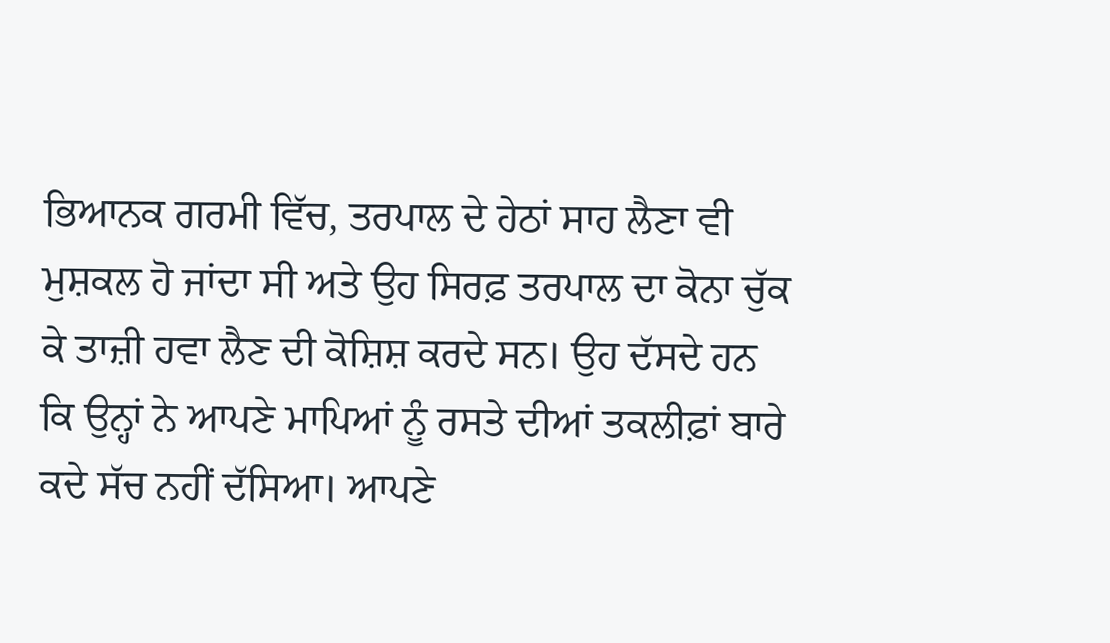ਭਿਆਨਕ ਗਰਮੀ ਵਿੱਚ, ਤਰਪਾਲ ਦੇ ਹੇਠਾਂ ਸਾਹ ਲੈਣਾ ਵੀ ਮੁਸ਼ਕਲ ਹੋ ਜਾਂਦਾ ਸੀ ਅਤੇ ਉਹ ਸਿਰਫ਼ ਤਰਪਾਲ ਦਾ ਕੋਨਾ ਚੁੱਕ ਕੇ ਤਾਜ਼ੀ ਹਵਾ ਲੈਣ ਦੀ ਕੋਸ਼ਿਸ਼ ਕਰਦੇ ਸਨ। ਉਹ ਦੱਸਦੇ ਹਨ ਕਿ ਉਨ੍ਹਾਂ ਨੇ ਆਪਣੇ ਮਾਪਿਆਂ ਨੂੰ ਰਸਤੇ ਦੀਆਂ ਤਕਲੀਫ਼ਾਂ ਬਾਰੇ ਕਦੇ ਸੱਚ ਨਹੀਂ ਦੱਸਿਆ। ਆਪਣੇ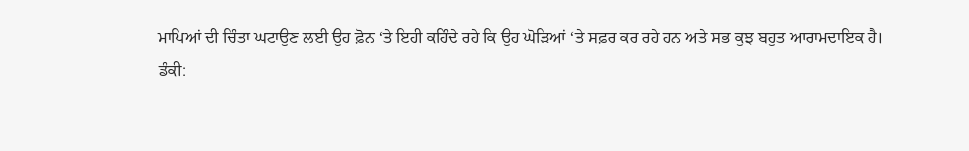ਮਾਪਿਆਂ ਦੀ ਚਿੰਤਾ ਘਟਾਉਣ ਲਈ ਉਹ ਫ਼ੋਨ ‘ਤੇ ਇਹੀ ਕਹਿੰਦੇ ਰਹੇ ਕਿ ਉਹ ਘੋੜਿਆਂ ‘ਤੇ ਸਫ਼ਰ ਕਰ ਰਹੇ ਹਨ ਅਤੇ ਸਭ ਕੁਝ ਬਹੁਤ ਆਰਾਮਦਾਇਕ ਹੈ।
ਡੰਕੀ: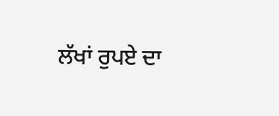ਲੱਖਾਂ ਰੁਪਏ ਦਾ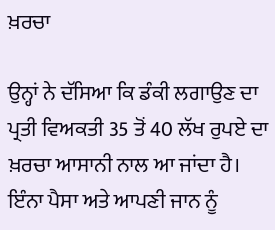ਖ਼ਰਚਾ

ਉਨ੍ਹਾਂ ਨੇ ਦੱਸਿਆ ਕਿ ਡੰਕੀ ਲਗਾਉਣ ਦਾ ਪ੍ਰਤੀ ਵਿਅਕਤੀ 35 ਤੋਂ 40 ਲੱਖ ਰੁਪਏ ਦਾ ਖ਼ਰਚਾ ਆਸਾਨੀ ਨਾਲ ਆ ਜਾਂਦਾ ਹੈ। ਇੰਨਾ ਪੈਸਾ ਅਤੇ ਆਪਣੀ ਜਾਨ ਨੂੰ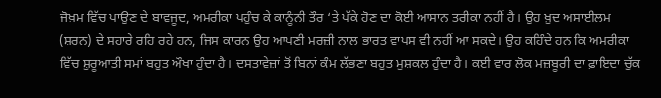ਜੋਖ਼ਮ ਵਿੱਚ ਪਾਉਣ ਦੇ ਬਾਵਜੂਦ, ਅਮਰੀਕਾ ਪਹੁੰਚ ਕੇ ਕਾਨੂੰਨੀ ਤੌਰ ‘ਤੇ ਪੱਕੇ ਹੋਣ ਦਾ ਕੋਈ ਆਸਾਨ ਤਰੀਕਾ ਨਹੀਂ ਹੈ। ਉਹ ਖ਼ੁਦ ਅਸਾਈਲਮ (ਸ਼ਰਨ) ਦੇ ਸਹਾਰੇ ਰਹਿ ਰਹੇ ਹਨ, ਜਿਸ ਕਾਰਨ ਉਹ ਆਪਣੀ ਮਰਜ਼ੀ ਨਾਲ ਭਾਰਤ ਵਾਪਸ ਵੀ ਨਹੀਂ ਆ ਸਕਦੇ। ਉਹ ਕਹਿੰਦੇ ਹਨ ਕਿ ਅਮਰੀਕਾ ਵਿੱਚ ਸ਼ੁਰੂਆਤੀ ਸਮਾਂ ਬਹੁਤ ਔਖਾ ਹੁੰਦਾ ਹੈ। ਦਸਤਾਵੇਜ਼ਾਂ ਤੋਂ ਬਿਨਾਂ ਕੰਮ ਲੱਭਣਾ ਬਹੁਤ ਮੁਸ਼ਕਲ ਹੁੰਦਾ ਹੈ। ਕਈ ਵਾਰ ਲੋਕ ਮਜ਼ਬੂਰੀ ਦਾ ਫ਼ਾਇਦਾ ਚੁੱਕ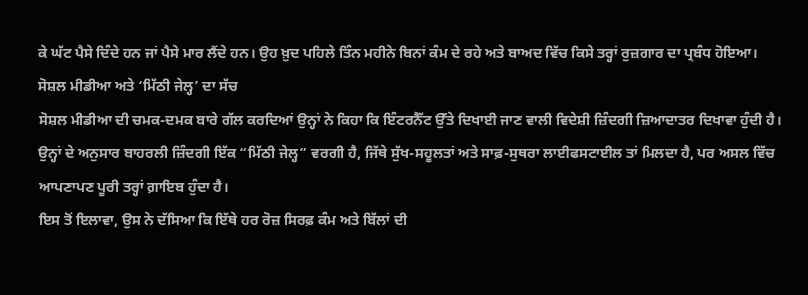ਕੇ ਘੱਟ ਪੈਸੇ ਦਿੰਦੇ ਹਨ ਜਾਂ ਪੈਸੇ ਮਾਰ ਲੈਂਦੇ ਹਨ। ਉਹ ਖ਼ੁਦ ਪਹਿਲੇ ਤਿੰਨ ਮਹੀਨੇ ਬਿਨਾਂ ਕੰਮ ਦੇ ਰਹੇ ਅਤੇ ਬਾਅਦ ਵਿੱਚ ਕਿਸੇ ਤਰ੍ਹਾਂ ਰੁਜ਼ਗਾਰ ਦਾ ਪ੍ਰਬੰਧ ਹੋਇਆ।
ਸੋਸ਼ਲ ਮੀਡੀਆ ਅਤੇ ‘ਮਿੱਠੀ ਜੇਲ੍ਹ’ ਦਾ ਸੱਚ
ਸੋਸ਼ਲ ਮੀਡੀਆ ਦੀ ਚਮਕ-ਦਮਕ ਬਾਰੇ ਗੱਲ ਕਰਦਿਆਂ ਉਨ੍ਹਾਂ ਨੇ ਕਿਹਾ ਕਿ ਇੰਟਰਨੈੱਟ ਉੱਤੇ ਦਿਖਾਈ ਜਾਣ ਵਾਲੀ ਵਿਦੇਸ਼ੀ ਜ਼ਿੰਦਗੀ ਜ਼ਿਆਦਾਤਰ ਦਿਖਾਵਾ ਹੁੰਦੀ ਹੈ। ਉਨ੍ਹਾਂ ਦੇ ਅਨੁਸਾਰ ਬਾਹਰਲੀ ਜ਼ਿੰਦਗੀ ਇੱਕ “ਮਿੱਠੀ ਜੇਲ੍ਹ” ਵਰਗੀ ਹੈ, ਜਿੱਥੇ ਸੁੱਖ-ਸਹੂਲਤਾਂ ਅਤੇ ਸਾਫ਼-ਸੁਥਰਾ ਲਾਈਫਸਟਾਈਲ ਤਾਂ ਮਿਲਦਾ ਹੈ, ਪਰ ਅਸਲ ਵਿੱਚ ਆਪਣਾਪਣ ਪੂਰੀ ਤਰ੍ਹਾਂ ਗ਼ਾਇਬ ਹੁੰਦਾ ਹੈ।
ਇਸ ਤੋਂ ਇਲਾਵਾ, ਉਸ ਨੇ ਦੱਸਿਆ ਕਿ ਇੱਥੇ ਹਰ ਰੋਜ਼ ਸਿਰਫ਼ ਕੰਮ ਅਤੇ ਬਿੱਲਾਂ ਦੀ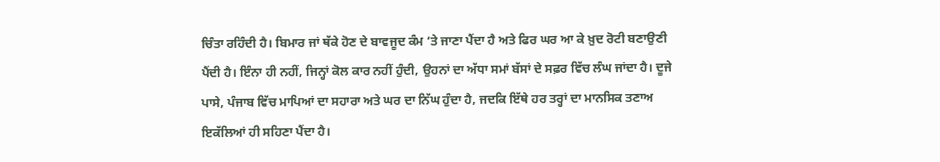ਚਿੰਤਾ ਰਹਿੰਦੀ ਹੈ। ਬਿਮਾਰ ਜਾਂ ਥੱਕੇ ਹੋਣ ਦੇ ਬਾਵਜੂਦ ਕੰਮ ‘ਤੇ ਜਾਣਾ ਪੈਂਦਾ ਹੈ ਅਤੇ ਫਿਰ ਘਰ ਆ ਕੇ ਖ਼ੁਦ ਰੋਟੀ ਬਣਾਉਣੀ ਪੈਂਦੀ ਹੈ। ਇੰਨਾ ਹੀ ਨਹੀਂ, ਜਿਨ੍ਹਾਂ ਕੋਲ ਕਾਰ ਨਹੀਂ ਹੁੰਦੀ, ਉਹਨਾਂ ਦਾ ਅੱਧਾ ਸਮਾਂ ਬੱਸਾਂ ਦੇ ਸਫ਼ਰ ਵਿੱਚ ਲੰਘ ਜਾਂਦਾ ਹੈ। ਦੂਜੇ ਪਾਸੇ, ਪੰਜਾਬ ਵਿੱਚ ਮਾਪਿਆਂ ਦਾ ਸਹਾਰਾ ਅਤੇ ਘਰ ਦਾ ਨਿੱਘ ਹੁੰਦਾ ਹੈ, ਜਦਕਿ ਇੱਥੇ ਹਰ ਤਰ੍ਹਾਂ ਦਾ ਮਾਨਸਿਕ ਤਣਾਅ ਇਕੱਲਿਆਂ ਹੀ ਸਹਿਣਾ ਪੈਂਦਾ ਹੈ।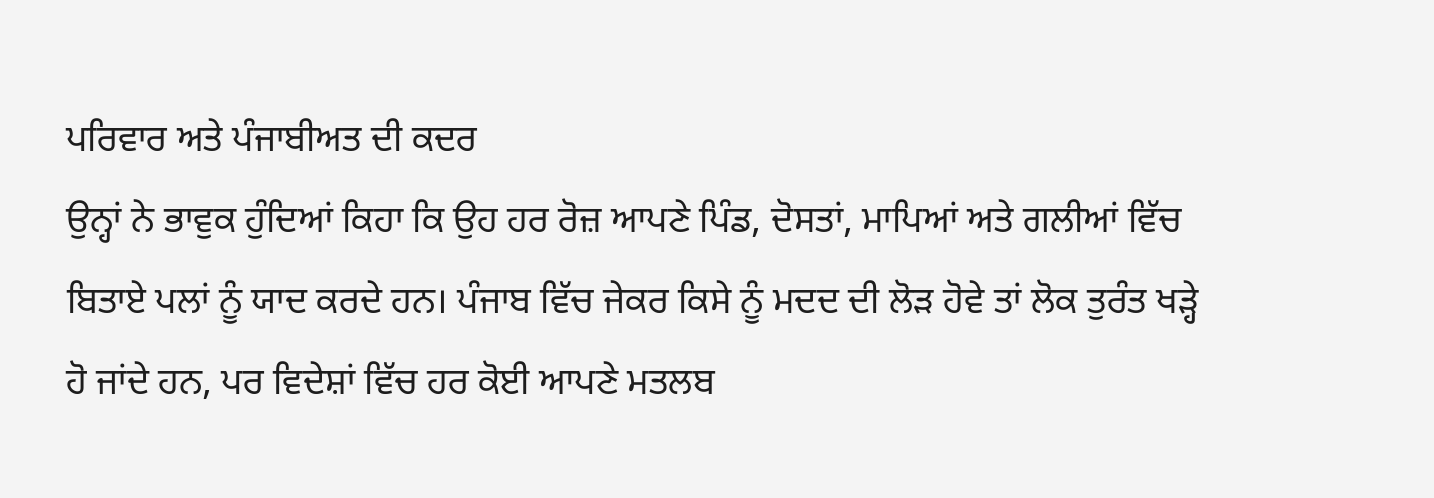ਪਰਿਵਾਰ ਅਤੇ ਪੰਜਾਬੀਅਤ ਦੀ ਕਦਰ
ਉਨ੍ਹਾਂ ਨੇ ਭਾਵੁਕ ਹੁੰਦਿਆਂ ਕਿਹਾ ਕਿ ਉਹ ਹਰ ਰੋਜ਼ ਆਪਣੇ ਪਿੰਡ, ਦੋਸਤਾਂ, ਮਾਪਿਆਂ ਅਤੇ ਗਲੀਆਂ ਵਿੱਚ ਬਿਤਾਏ ਪਲਾਂ ਨੂੰ ਯਾਦ ਕਰਦੇ ਹਨ। ਪੰਜਾਬ ਵਿੱਚ ਜੇਕਰ ਕਿਸੇ ਨੂੰ ਮਦਦ ਦੀ ਲੋੜ ਹੋਵੇ ਤਾਂ ਲੋਕ ਤੁਰੰਤ ਖੜ੍ਹੇ ਹੋ ਜਾਂਦੇ ਹਨ, ਪਰ ਵਿਦੇਸ਼ਾਂ ਵਿੱਚ ਹਰ ਕੋਈ ਆਪਣੇ ਮਤਲਬ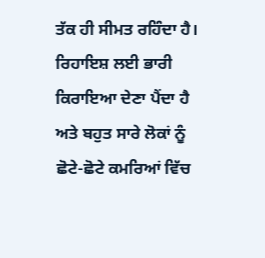ਤੱਕ ਹੀ ਸੀਮਤ ਰਹਿੰਦਾ ਹੈ। ਰਿਹਾਇਸ਼ ਲਈ ਭਾਰੀ ਕਿਰਾਇਆ ਦੇਣਾ ਪੈਂਦਾ ਹੈ ਅਤੇ ਬਹੁਤ ਸਾਰੇ ਲੋਕਾਂ ਨੂੰ ਛੋਟੇ-ਛੋਟੇ ਕਮਰਿਆਂ ਵਿੱਚ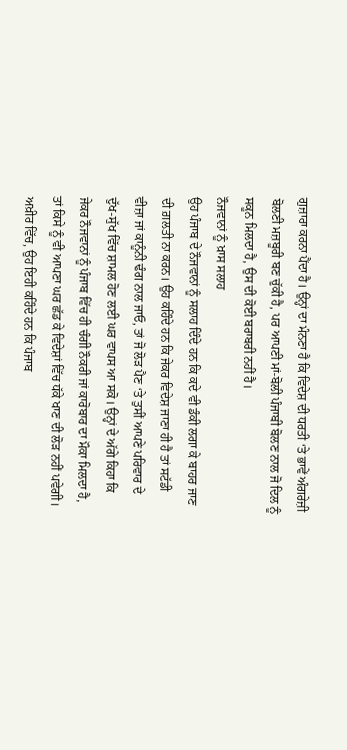ਗੁਜ਼ਾਰਾ ਕਰਨਾ ਪੈਂਦਾ ਹੈ। ਉਨ੍ਹਾਂ ਦਾ ਮੰਨਣਾ ਹੈ ਕਿ ਵਿਦੇਸ਼ ਦੀ ਧਰਤੀ ‘ਤੇ ਭਾਵੇਂ ਅੰਗਰੇਜ਼ੀ ਬੋਲਣੀ ਮਜ਼ਬੂਰੀ ਬਣ ਚੁੱਕੀ ਹੈ, ਪਰ ਆਪਣੀ ਮਾਂ-ਬੋਲੀ ਪੰਜਾਬੀ ਬੋਲਣ ਨਾਲ ਜੋ ਦਿਲ ਨੂੰ ਸਕੂਨ ਮਿਲਦਾ ਹੈ, ਉਸ ਦੀ ਕੋਈ ਬਰਾਬਰੀ ਨਹੀਂ ਹੈ।
ਨੌਜਵਾਨਾਂ ਨੂੰ ਖ਼ਾਸ ਸਲਾਹ
ਉਹ ਪੰਜਾਬ ਦੇ ਨੌਜਵਾਨਾਂ ਨੂੰ ਸਲਾਹ ਦਿੰਦੇ ਹਨ ਕਿ ਕਦੇ ਵੀ ਡੰਕੀ ਲਗਾ ਕੇ ਬਾਹਰ ਜਾਣ ਦੀ ਗ਼ਲਤੀ ਨਾ ਕਰਨ। ਉਹ ਕਹਿੰਦੇ ਹਨ ਕਿ ਜੇਕਰ ਵਿਦੇਸ਼ ਜਾਣਾ ਹੀ ਹੈ ਤਾਂ ਸਟੱਡੀ ਵੀਜ਼ਾ ਜਾਂ ਕਾਨੂੰਨੀ ਢੰਗ ਨਾਲ ਜਾਓ, ਤਾਂ ਜੋ ਲੋੜ ਪੈਣ ‘ਤੇ ਤੁਸੀਂ ਆਪਣੇ ਪਰਿਵਾਰ ਦੇ ਦੁੱਖ-ਸੁੱਖ ਵਿੱਚ ਸ਼ਾਮਲ ਹੋਣ ਲਈ ਘਰ ਵਾਪਸ ਆ ਸਕੋ। ਉਨ੍ਹਾਂ ਦੇ ਅੱਗੇ ਕਿਹਾ ਕਿ ਜੇਕਰ ਨੌਜਵਾਨਾਂ ਨੂੰ ਪੰਜਾਬ ਵਿੱਚ ਹੀ ਚੰਗੀ ਨੌਕਰੀ ਜਾਂ ਕਾਰੋਬਾਰ ਦਾ ਮੌਕਾ ਮਿਲਦਾ ਹੈ, ਤਾਂ ਕਿਸੇ ਨੂੰ ਵੀ ਆਪਣਾ ਘਰ ਛੱਡ ਕੇ ਵਿਦੇਸ਼ਾਂ ਵਿੱਚ ਧੱਕੇ ਖਾਣ ਦੀ ਲੋੜ ਨਹੀਂ ਪਵੇਗੀ। ਅਖ਼ੀਰ ਵਿੱਚ, ਉਹ ਇਹੀ ਕਹਿੰਦੇ ਹਨ ਕਿ ਪੰਜਾਬ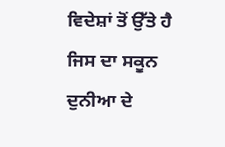ਵਿਦੇਸ਼ਾਂ ਤੋਂ ਉੱਤੇ ਹੈ ਜਿਸ ਦਾ ਸਕੂਨ ਦੁਨੀਆ ਦੇ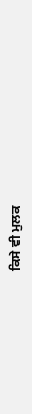ਕਿਸੇ ਵੀ ਮੁਲਕ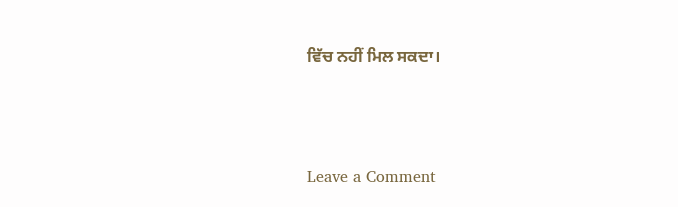ਵਿੱਚ ਨਹੀਂ ਮਿਲ ਸਕਦਾ।




Leave a Comment